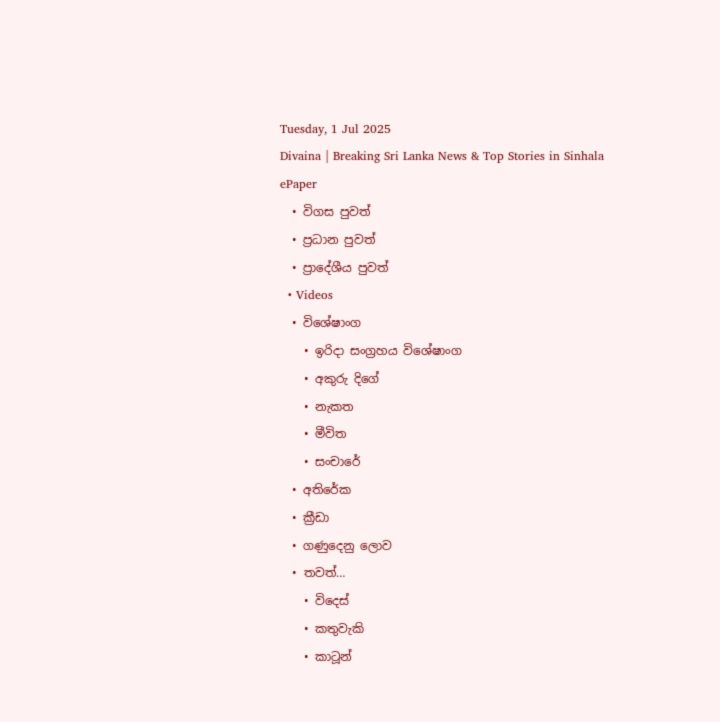Tuesday, 1 Jul 2025
Divaina | Breaking Sri Lanka News & Top Stories in Sinhala
ePaper
  • විගස පුවත්
  • ප්‍රධාන පුවත්
  • ප්‍රාදේශීය පුවත්
  • Videos
  • විශේෂාංග
    • ඉරිදා සංග්‍රහය විශේෂාංග
    • අකුරු දිගේ
    • නැකත
    • මීවිත
    • සංචාරේ
  • අතිරේක
  • ක්‍රීඩා
  • ගණුදෙනු ලොව
  • තවත්…
    • විදෙස්
    • කතුවැකි
    • කාටූන්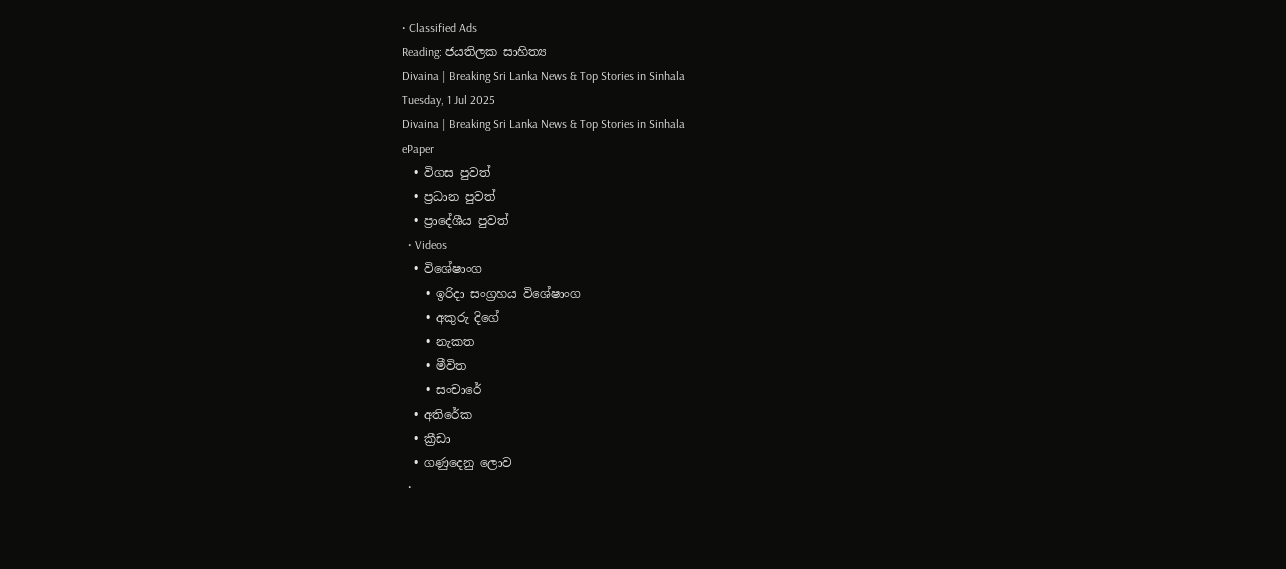• Classified Ads
Reading: ජයතිලක සාහිත්‍ය
Divaina | Breaking Sri Lanka News & Top Stories in Sinhala
Tuesday, 1 Jul 2025
Divaina | Breaking Sri Lanka News & Top Stories in Sinhala
ePaper
  • විගස පුවත්
  • ප්‍රධාන පුවත්
  • ප්‍රාදේශීය පුවත්
  • Videos
  • විශේෂාංග
    • ඉරිදා සංග්‍රහය විශේෂාංග
    • අකුරු දිගේ
    • නැකත
    • මීවිත
    • සංචාරේ
  • අතිරේක
  • ක්‍රීඩා
  • ගණුදෙනු ලොව
  •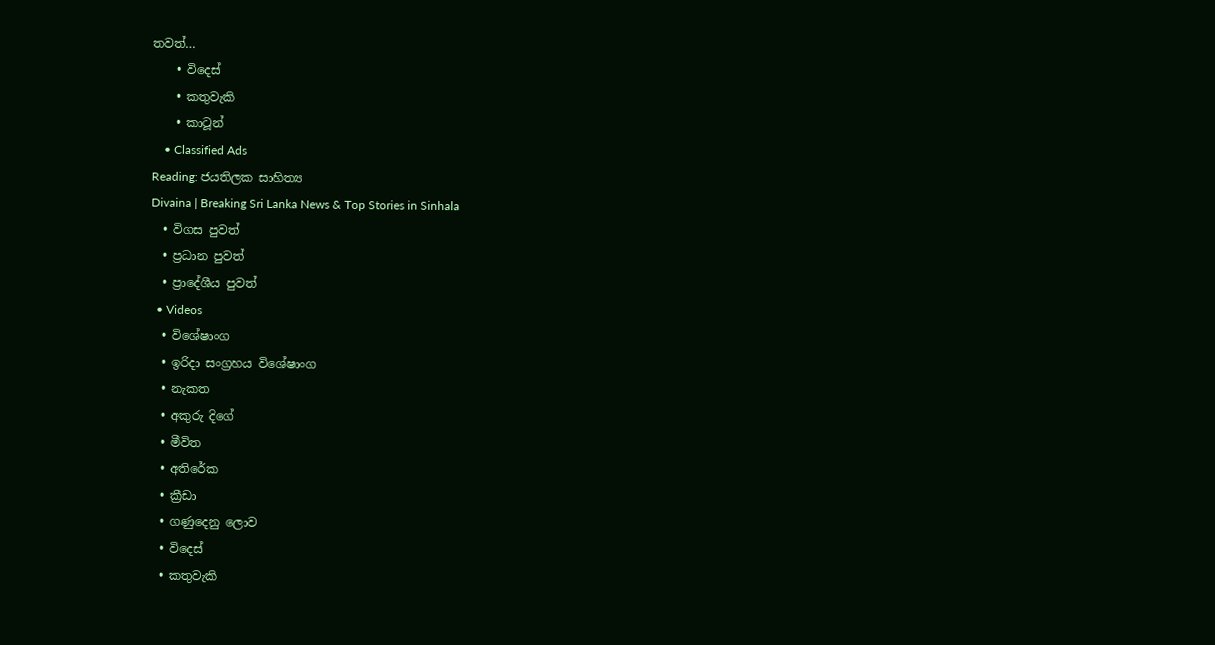තවත්…
    • විදෙස්
    • කතුවැකි
    • කාටූන්
    • Classified Ads
Reading: ජයතිලක සාහිත්‍ය
Divaina | Breaking Sri Lanka News & Top Stories in Sinhala
  • විගස පුවත්
  • ප්‍රධාන පුවත්
  • ප්‍රාදේශීය පුවත්
  • Videos
  • විශේෂාංග
  • ඉරිදා සංග්‍රහය විශේෂාංග
  • නැකත
  • අකුරු දිගේ
  • මීවිත
  • අතිරේක
  • ක්‍රීඩා
  • ගණුදෙනු ලොව
  • විදෙස්
  • කතුවැකි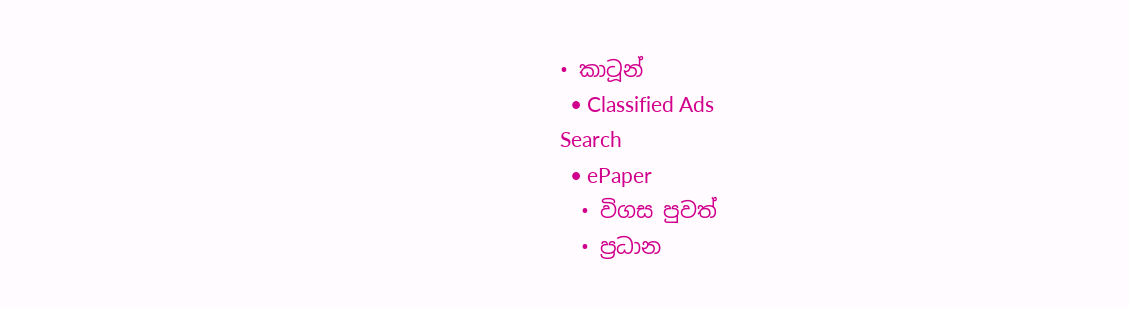• කාටූන්
  • Classified Ads
Search
  • ePaper
  • විගස පුවත්
  • ප්‍රධාන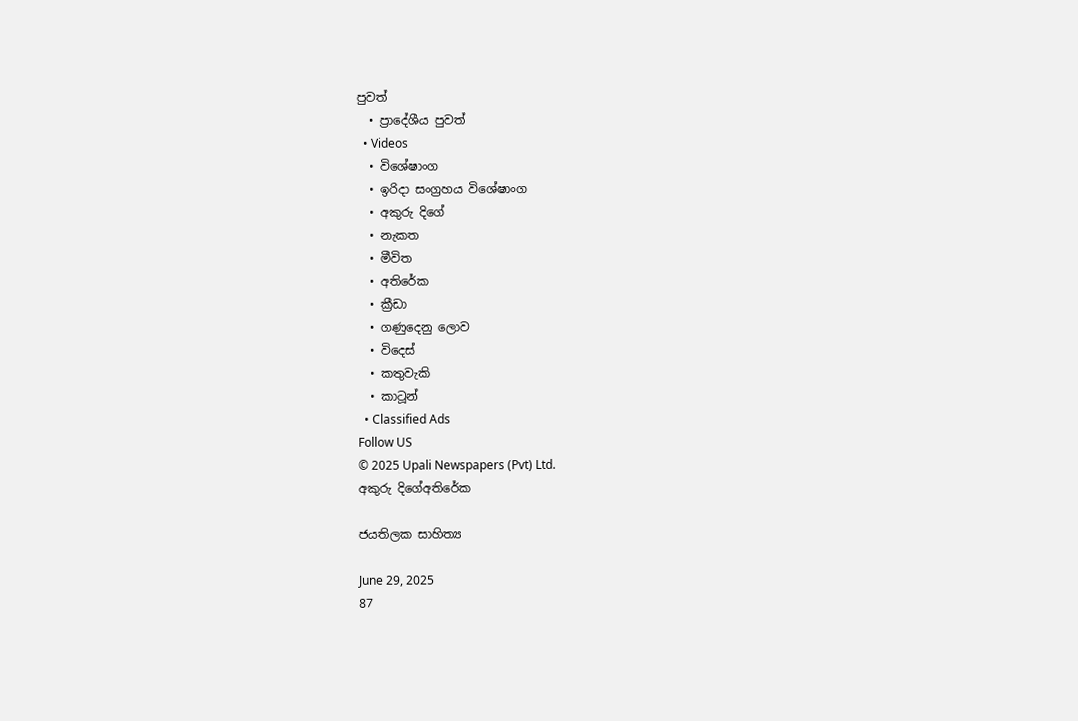පුවත්
  • ප්‍රාදේශීය පුවත්
  • Videos
  • විශේෂාංග
  • ඉරිදා සංග්‍රහය විශේෂාංග
  • අකුරු දිගේ
  • නැකත
  • මීවිත
  • අතිරේක
  • ක්‍රීඩා
  • ගණුදෙනු ලොව
  • විදෙස්
  • කතුවැකි
  • කාටූන්
  • Classified Ads
Follow US
© 2025 Upali Newspapers (Pvt) Ltd.
අකුරු දිගේඅතිරේක

ජයතිලක සාහිත්‍ය

June 29, 2025
87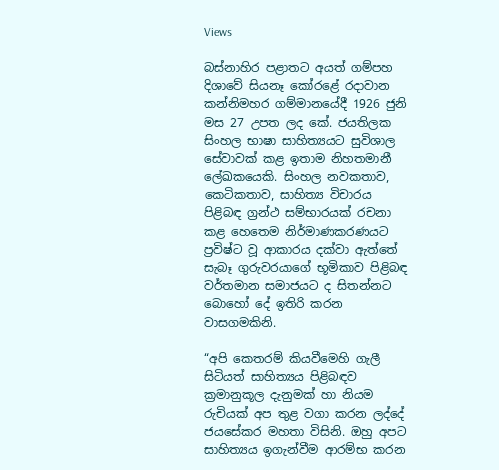Views

බස්නාහිර පළාතට අයත් ගම්පහ දිශාවේ සියනෑ කෝරළේ රදාවාන කන්නිමහර ගම්මානයේදී 1926 ජුනි මස 27 උපත ලද කේ. ජයතිලක සිංහල භාෂා සාහිත්‍යයට සුවිශාල සේවාවක් කළ ඉතාම නිහතමානී ලේඛකයෙකි. සිංහල නවකතාව, කෙටිකතාව, සාහිත්‍ය විචාරය පිළිබඳ ග්‍රන්ථ සම්භාරයක් රචනා කළ හෙතෙම නිර්මාණකරණයට ප්‍රවිෂ්ට වූ ආකාරය දක්වා ඇත්තේ සැබෑ ගුරුවරයාගේ භූමිකාව පිළිබඳ වර්තමාන සමාජයට ද සිතන්නට බොහෝ දේ ඉතිරි කරන වාසගමකිනි.

“අපි කෙතරම් කියවීමෙහි ගැලී සිටියත් සාහිත්‍යය පිළිබඳව ක්‍රමානුකූල දැනුමක් හා නියම රුචියක් අප තුළ වගා කරන ලද්දේ ජයසේකර මහතා විසිනි. ඔහු අපට සාහිත්‍යය ඉගැන්වීම ආරම්භ කරන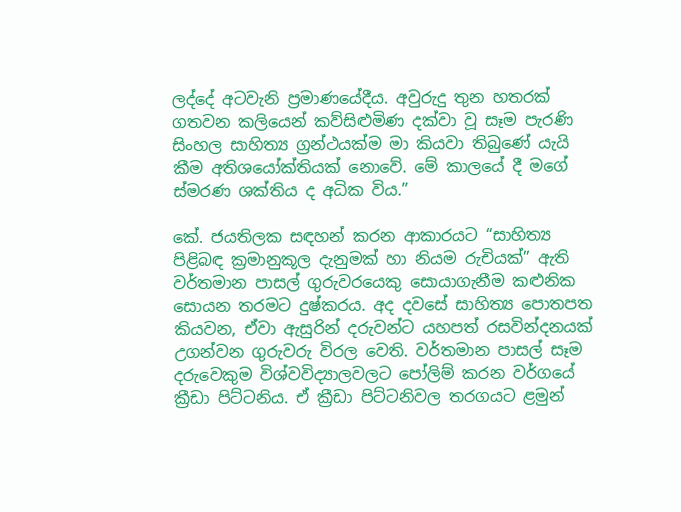ලද්දේ අටවැනි ප්‍රමාණයේදීය. අවුරුදු තුන හතරක් ගතවන කලියෙන් කව්සිළුමිණ දක්වා වූ සෑම පැරණි සිංහල සාහිත්‍ය ග්‍රන්ථයක්ම මා කියවා තිබුණේ යැයි කීම අතිශයෝක්තියක් නොවේ. මේ කාලයේ දී මගේ ස්මරණ ශක්තිය ද අධික විය.”

කේ. ජයතිලක සඳහන් කරන ආකාරයට “සාහිත්‍ය පිළිබඳ ක්‍රමානුකූල දැනුමක් හා නියම රුචියක්” ඇති වර්තමාන පාසල් ගුරුවරයෙකු සොයාගැනීම කළුනික සොයන තරමට දුෂ්කරය. අද දවසේ සාහිත්‍ය පොතපත කියවන, ඒවා ඇසුරින් දරුවන්ට යහපත් රසවින්දනයක් උගන්වන ගුරුවරු විරල වෙති. වර්තමාන පාසල් සෑම දරුවෙකුම විශ්වවිද්‍යාලවලට පෝලිම් කරන වර්ගයේ ක්‍රීඩා පිට්ටනිය. ඒ ක්‍රීඩා පිට්ටනිවල තරගයට ළමුන්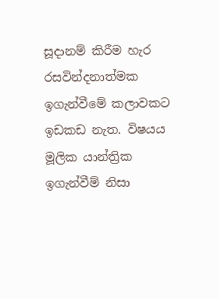සූදානම් කිරීම හැර රසවින්දනාත්මක ඉගැන්වීමේ කලාවකට ඉඩකඩ නැත. විෂයය මූලික යාන්ත්‍රික ඉගැන්වීම් නිසා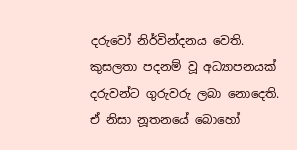දරුවෝ නිර්වින්දනය වෙති. කුසලතා පදනම් වූ අධ්‍යාපනයක් දරුවන්ට ගුරුවරු ලබා නොදෙති. ඒ නිසා නූතනයේ බොහෝ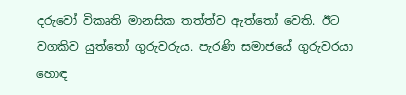දරුවෝ විකෘති මානසික තත්ත්ව ඇත්තෝ වෙති. ඊට වගකිව යුත්තෝ ගුරුවරුය. පැරණි සමාජයේ ගුරුවරයා හොඳ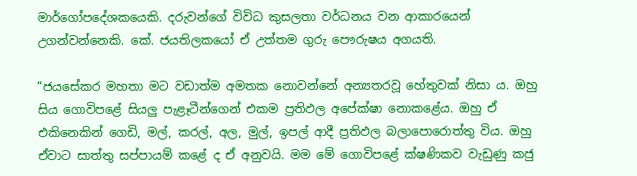මාර්ගෝපදේශකයෙකි. දරුවන්ගේ විවිධ කුසලතා වර්ධනය වන ආකාරයෙන් උගන්වන්නෙකි. කේ. ජයතිලකයෝ ඒ උත්තම ගුරු පෞරුෂය අගයති.

“ජයසේකර මහතා මට වඩාත්ම අමතක නොවන්නේ අන්‍යතරවූ හේතුවක් නිසා ය. ඔහු සිය ගොවිපළේ සියලු පැළෑටීන්ගෙන් එකම ප්‍රතිඵල අපේක්ෂා නොකළේය. ඔහු ඒ එකිනෙකින් ගෙඩි, මල්, කරල්, අල, මුල්, ඉපල් ආදී ප්‍රතිඵල බලාපොරොත්තු විය. ඔහු ඒවාට සාත්තු සප්පායම් කළේ ද ඒ අනුවයි. මම මේ ගොවිපළේ ක්ෂණිකව වැඩුණු කජු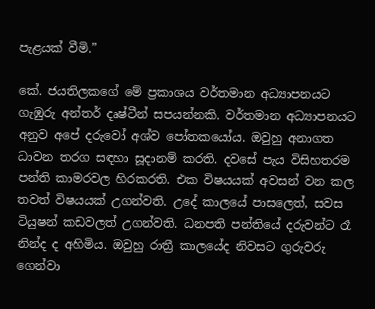පැළයක් වීමි.”

කේ. ජයතිලකගේ මේ ප්‍රකාශය වර්තමාන අධ්‍යාපනයට ගැඹුරු අන්තර් දෘෂ්ටීන් සපයන්නකි. වර්තමාන අධ්‍යාපනයට අනුව අපේ දරුවෝ අශ්ව පෝතකයෝය. ඔවුහු අනාගත ධාවන තරග සඳහා සූදානම් කරති. දවසේ පැය විසිහතරම පන්ති කාමරවල හිරකරති. එක විෂයයක් අවසන් වන කල තවත් විෂයයක් උගන්වති. උදේ කාලයේ පාසලෙත්, සවස ටියුෂන් කඩවලත් උගන්වති. ධනපති පන්තියේ දරුවන්ට රෑ නින්ද ද අහිමිය. ඔවුහු රාත්‍රී කාලයේද නිවසට ගුරුවරු ගෙන්වා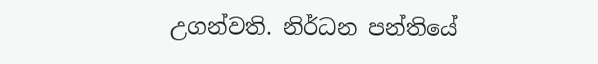උගන්වති. නිර්ධන පන්තියේ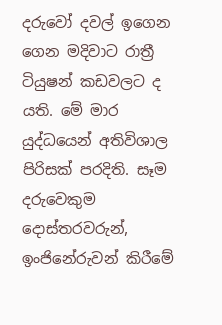දරුවෝ දවල් ඉගෙන ගෙන මදිවාට රාත්‍රී ටියුෂන් කඩවලට ද යති. මේ මාර යුද්ධයෙන් අතිවිශාල පිරිසක් පරදිති. සෑම දරුවෙකුම දොස්තරවරුන්, ඉංජිනේරුවන් කිරීමේ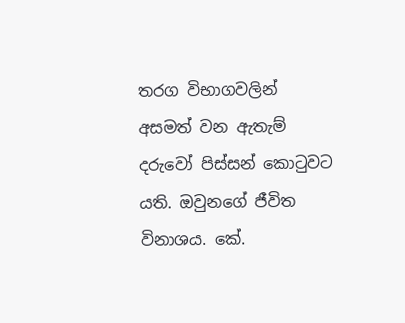තරග විභාගවලින් අසමත් වන ඇතැම් දරුවෝ පිස්සන් කොටුවට යති. ඔවුනගේ ජීවිත විනාශය. කේ.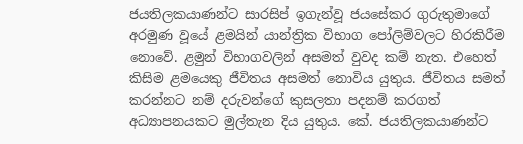ජයතිලකයාණන්ට සාරසිප් ඉගැන්වූ ජයසේකර ගුරුතුමාගේ අරමුණ වූයේ ළමයින් යාන්ත්‍රික විභාග පෝලිම්වලට හිරකිරීම නොවේ. ළමුන් විභාගවලින් අසමත් වුවද කම් නැත. එහෙත් කිසිම ළමයෙකු ජීවිතය අසමත් නොවිය යුතුය. ජීවිතය සමත් කරන්නට නම් දරුවන්ගේ කුසලතා පදනම් කරගත් අධ්‍යාපනයකට මුල්තැන දිය යුතුය. කේ. ජයතිලකයාණන්ට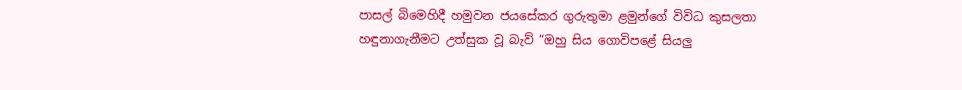පාසල් බිමෙහිදී හමුවන ජයසේකර ගුරුතුමා ළමුන්ගේ විවිධ කුසලතා හඳුනාගැනීමට උත්සුක වූ බැව් “ඔහු සිය ගොවිපළේ සියලු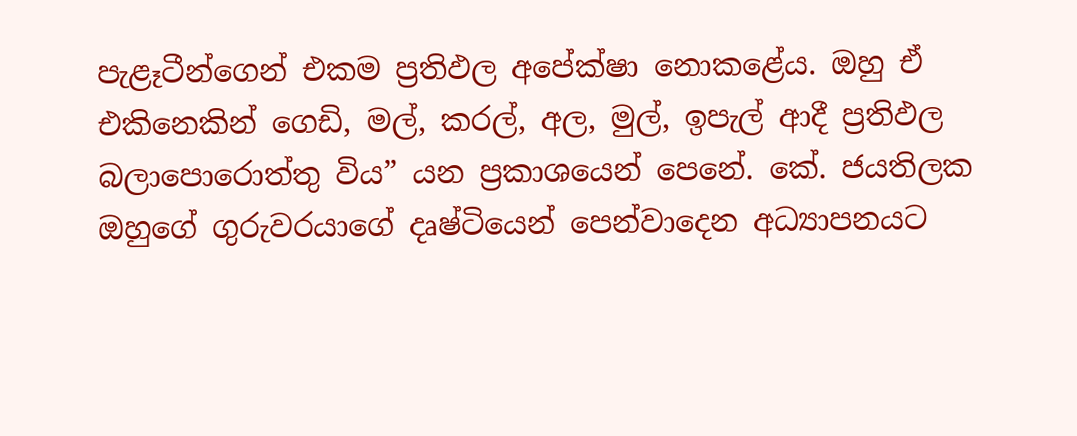පැළෑටීන්ගෙන් එකම ප්‍රතිඵල අපේක්ෂා නොකළේය. ඔහු ඒ එකිනෙකින් ගෙඩි, මල්, කරල්, අල, මුල්, ඉපැල් ආදී ප්‍රතිඵල බලාපොරොත්තු විය” යන ප්‍රකාශයෙන් පෙනේ. කේ. ජයතිලක ඔහුගේ ගුරුවරයාගේ දෘෂ්ටියෙන් පෙන්වාදෙන අධ්‍යාපනයට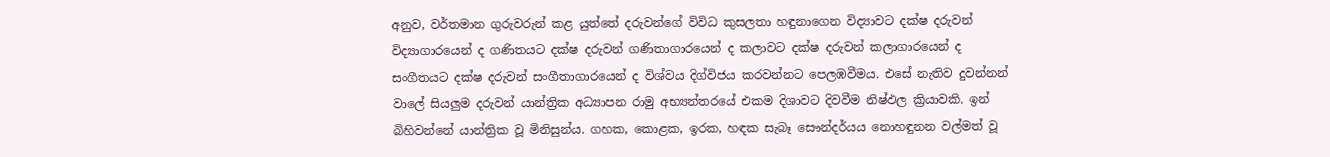අනුව, වර්තමාන ගුරුවරුන් කළ යුත්තේ දරුවන්ගේ විවිධ කුසලතා හඳුනාගෙන විද්‍යාවට දක්ෂ දරුවන් විද්‍යාගාරයෙන් ද ගණිතයට දක්ෂ දරුවන් ගණිතාගාරයෙන් ද කලාවට දක්ෂ දරුවන් කලාගාරයෙන් ද සංගීතයට දක්ෂ දරුවන් සංගීතාගාරයෙන් ද විශ්වය දිග්විජය කරවන්නට පෙලඹවීමය. එසේ නැතිව දුවන්නන් වාලේ සියලුම දරුවන් යාන්ත්‍රික අධ්‍යාපන රාමු අභ්‍යන්තරයේ එකම දිශාවට දිවවීම නිෂ්ඵල ක්‍රියාවකි. ඉන් බිහිවන්නේ යාන්ත්‍රික වූ මිනිසුන්ය. ගහක, කොළක, ඉරක, හඳක සැබෑ සෞන්දර්යය නොහඳුනන වල්මත් වූ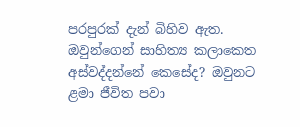පරපුරක් දැන් බිහිව ඇත. ඔවුන්ගෙන් සාහිත්‍ය කලාකෙත අස්වද්දන්නේ කෙසේද? ඔවුනට ළමා ජීවිත පවා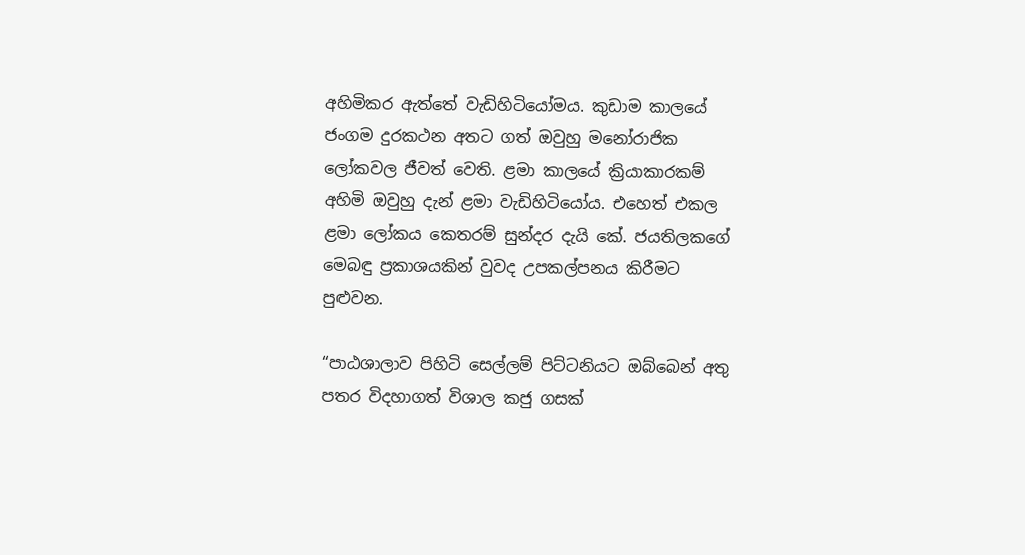අහිමිකර ඇත්තේ වැඩිහිටියෝමය. කුඩාම කාලයේ ජංගම දුරකථන අතට ගත් ඔවුහු මනෝරාජික ලෝකවල ජීවත් වෙති. ළමා කාලයේ ක්‍රියාකාරකම් අහිමි ඔවුහු දැන් ළමා වැඩිහිටියෝය. එහෙත් එකල ළමා ලෝකය කෙතරම් සුන්දර දැයි කේ. ජයතිලකගේ මෙබඳු ප්‍රකාශයකින් වුවද උපකල්පනය කිරීමට පුළුවන.

“පාඨශාලාව පිහිටි සෙල්ලම් පිට්ටනියට ඔබ්බෙන් අතු පතර විදහාගත් විශාල කජු ගසක්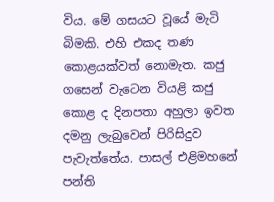විය. මේ ගසයට වූයේ මැටි බිමකි. එහි එකද තණ කොළයක්වත් නොමැත. කජු ගසෙන් වැටෙන වියළි කජු කොළ ද දිනපතා අහුලා ඉවත දමනු ලැබුවෙන් පිරිසිදුව පැවැත්තේය. පාසල් එළිමහනේ පන්ති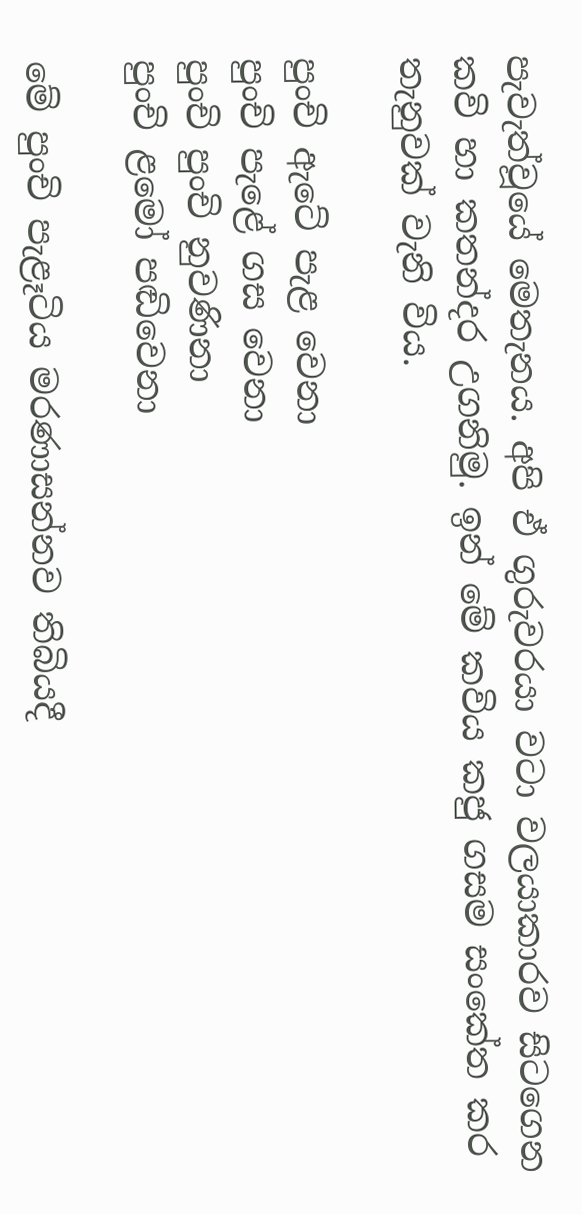පැවැත්වූයේ මෙතැනය. අපි ඒ ගුරුවරයා වටා වලයාකාරව සිටගෙන කවි හා කතන්දර උගනිමු. ඉන් මේ කවිය කජු ගසම සංකේත කර තැනුවක් වැනි විය.

පුංචි ඇටේ පැළ වෙනා
පුංචි පැළේ ගස වෙනා
පුංචි පුංචි නුවණිනා
පුංචි ළමෝ පඬිවෙනා

මේ පුංචි පැළෑටිය මරණාසන්නව තිබියදී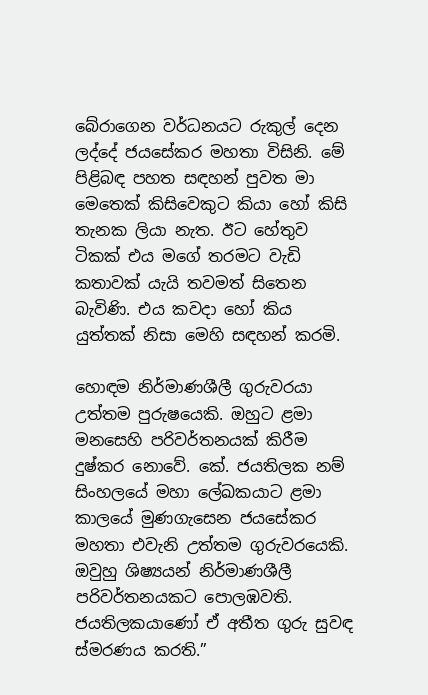බේරාගෙන වර්ධනයට රුකුල් දෙන ලද්දේ ජයසේකර මහතා විසිනි. මේ පිළිබඳ පහත සඳහන් පුවත මා මෙතෙක් කිසිවෙකුට කියා හෝ කිසි තැනක ලියා නැත. ඊට හේතුව ටිකක් එය මගේ තරමට වැඩි කතාවක් යැයි තවමත් සිතෙන බැවිණි. එය කවදා හෝ කිය යුත්තක් නිසා මෙහි සඳහන් කරමි.

හොඳම නිර්මාණශීලී ගුරුවරයා උත්තම පුරුෂයෙකි. ඔහුට ළමා මනසෙහි පරිවර්තනයක් කිරීම දුෂ්කර නොවේ. කේ. ජයතිලක නම් සිංහලයේ මහා ලේඛකයාට ළමා කාලයේ මුණගැසෙන ජයසේකර මහතා එවැනි උත්තම ගුරුවරයෙකි. ඔවුහු ශිෂ්‍යයන් නිර්මාණශීලී පරිවර්තනයකට පොලඹවති. ජයතිලකයාණෝ ඒ අතීත ගුරු සුවඳ ස්මරණය කරති.”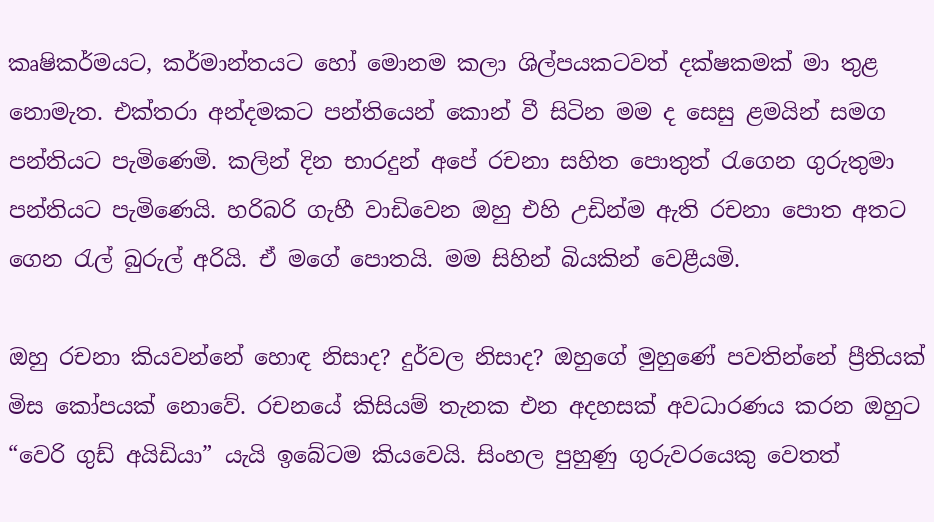කෘෂිකර්මයට, කර්මාන්තයට හෝ මොනම කලා ශිල්පයකටවත් දක්ෂකමක් මා තුළ නොමැත. එක්තරා අන්දමකට පන්තියෙන් කොන් වී සිටින මම ද සෙසු ළමයින් සමග පන්තියට පැමිණෙමි. කලින් දින භාරදුන් අපේ රචනා සහිත පොතුත් රැගෙන ගුරුතුමා පන්තියට පැමිණෙයි. හරිබරි ගැහී වාඩිවෙන ඔහු එහි උඩින්ම ඇති රචනා පොත අතට ගෙන රැල් බුරුල් අරියි. ඒ මගේ පොතයි. මම සිහින් බියකින් වෙළීයමි.

ඔහු රචනා කියවන්නේ හොඳ නිසාද? දුර්වල නිසාද? ඔහුගේ මුහුණේ පවතින්නේ ප්‍රීතියක් මිස කෝපයක් නොවේ. රචනයේ කිසියම් තැනක එන අදහසක් අවධාරණය කරන ඔහුට “වෙරි ගුඩ් අයිඩියා” යැයි ඉබේටම කියවෙයි. සිංහල පුහුණු ගුරුවරයෙකු වෙතත්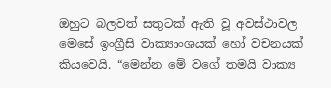ඔහුට බලවත් සතුටක් ඇති වූ අවස්ථාවල මෙසේ ඉංග්‍රීසි වාක්‍යාංශයක් හෝ වචනයක් කියවෙයි. “මෙන්න මේ වගේ තමයි වාක්‍ය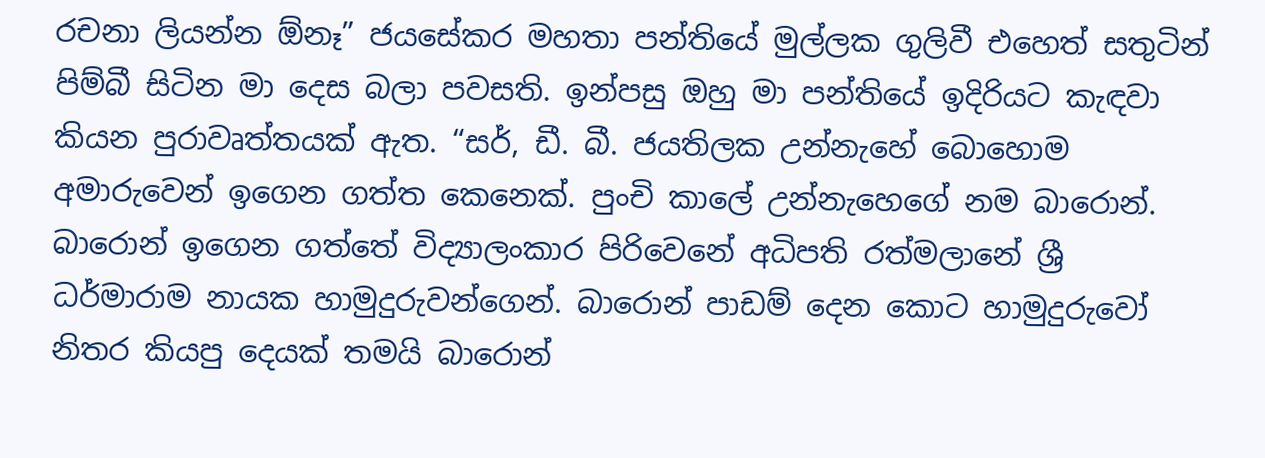රචනා ලියන්න ඕනෑ” ජයසේකර මහතා පන්තියේ මුල්ලක ගුලිවී එහෙත් සතුටින් පිම්බී සිටින මා දෙස බලා පවසති. ඉන්පසු ඔහු මා පන්තියේ ඉදිරියට කැඳවා කියන පුරාවෘත්තයක් ඇත. “සර්, ඩී. බී. ජයතිලක උන්නැහේ බොහොම අමාරුවෙන් ඉගෙන ගත්ත කෙනෙක්. පුංචි කාලේ උන්නැහෙගේ නම බාරොන්. බාරොන් ඉගෙන ගත්තේ විද්‍යාලංකාර පිරිවෙනේ අධිපති රත්මලානේ ශ්‍රී ධර්මාරාම නායක හාමුදුරුවන්ගෙන්. බාරොන් පාඩම් දෙන කොට හාමුදුරුවෝ නිතර කියපු දෙයක් තමයි බාරොන්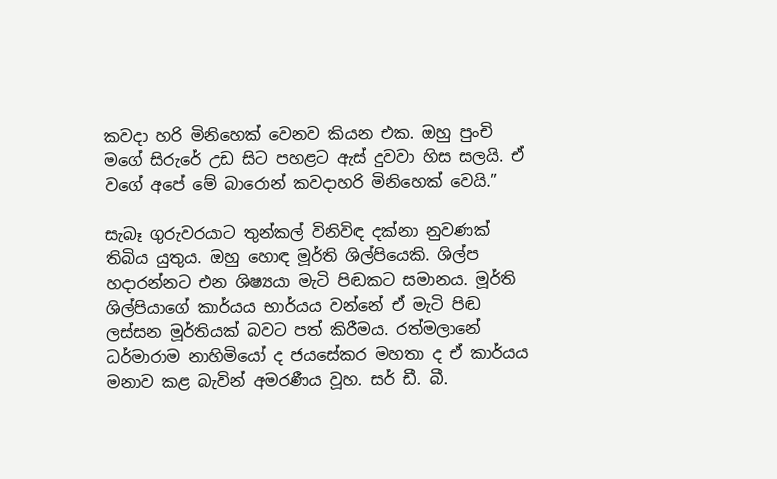කවදා හරි මිනිහෙක් වෙනව කියන එක. ඔහු පුංචි මගේ සිරුරේ උඩ සිට පහළට ඇස් දුවවා හිස සලයි. ඒ වගේ අපේ මේ බාරොන් කවදාහරි මිනිහෙක් වෙයි.”

සැබෑ ගුරුවරයාට තුන්කල් විනිවිඳ දක්නා නුවණක් තිබිය යුතුය. ඔහු හොඳ මූර්ති ශිල්පියෙකි. ශිල්ප හදාරන්නට එන ශිෂ්‍යයා මැටි පිඬකට සමානය. මූර්ති ශිල්පියාගේ කාර්යය භාර්යය වන්නේ ඒ මැටි පිඬ ලස්සන මූර්තියක් බවට පත් කිරීමය. රත්මලානේ ධර්මාරාම නාහිමියෝ ද ජයසේකර මහතා ද ඒ කාර්යය මනාව කළ බැවින් අමරණීය වූහ. සර් ඩී. බී.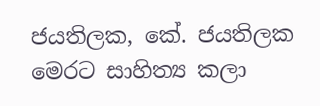ජයතිලක, කේ. ජයතිලක මෙරට සාහිත්‍ය කලා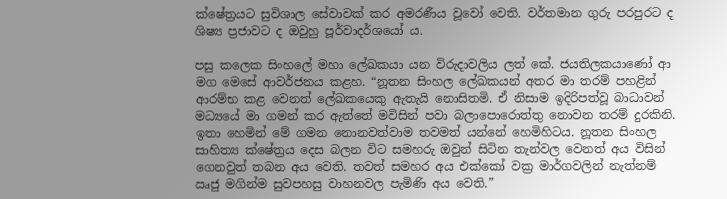ක්ෂේත්‍රයට සුවිශාල සේවාවක් කර අමරණීය වූවෝ වෙති. වර්තමාන ගුරු පරපුරට ද ශිෂ්‍ය ප්‍රජාවට ද ඔවුහු පූර්වාදර්ශයෝ ය.

පසු කලෙක සිංහලේ මහා ලේඛකයා යන විරුදාවලිය ලත් කේ. ජයතිලකයාණෝ ආ මග මෙසේ ආවර්ජනය කළහ. “නූතන සිංහල ලේඛකයන් අතර මා තරම් පහළින් ආරම්භ කළ වෙනත් ලේඛකයෙකු ඇතැයි නොසිතමි. ඒ නිසාම ඉදිරිපත්වූ බාධාවන් මධ්‍යයේ මා ගමන් කර ඇත්තේ මවිසින් පවා බලාපොරොත්තු නොවන තරම් දුරකිනි. ඉතා හෙමින් මේ ගමන නොනවත්වාම තවමත් යන්නේ හෙමිහිටය. නූතන සිංහල සාහිත්‍ය ක්ෂේත්‍රය දෙස බලන විට සමහරු ඔවුන් සිටින තැන්වල වෙනත් අය විසින් ගෙනවුත් තබන අය වෙති. තවත් සමහර අය එක්කෝ වක්‍ර මාර්ගවලින් නැත්නම් ඍජු මගින්ම සුවපහසු වාහනවල පැමිණි අය වෙති.”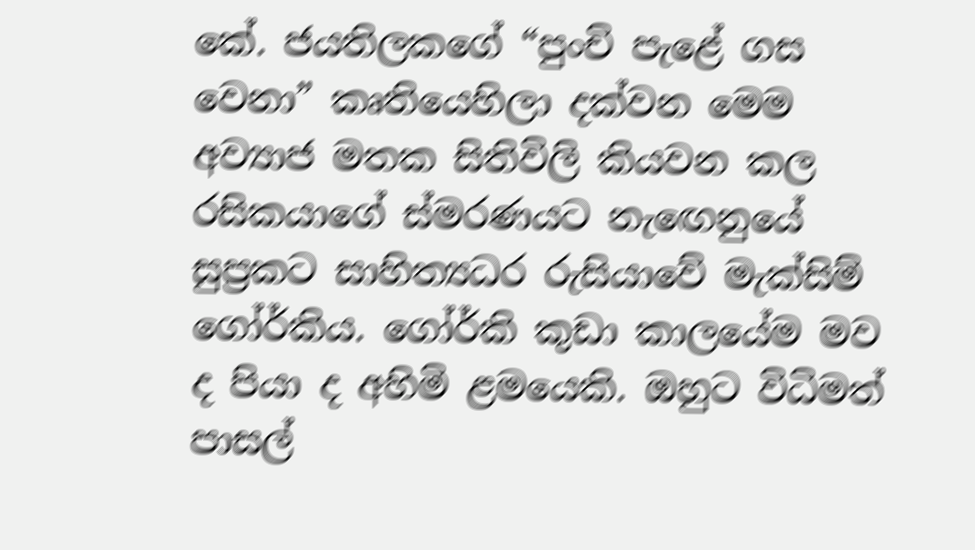කේ. ජයතිලකගේ “පුංචි පැළේ ගස වෙනා” කෘතියෙහිලා දක්වන මෙම අව්‍යාජ මතක සිතිවිලි කියවන කල රසිකයාගේ ස්මරණයට නැඟෙනුයේ සුප්‍රකට සාහිත්‍යධර රුසියාවේ මැක්සිම් ගෝර්කිය. ගෝර්කි කුඩා කාලයේම මව ද පියා ද අහිමි ළමයෙකි. ඔහුට විධිමත් පාසල්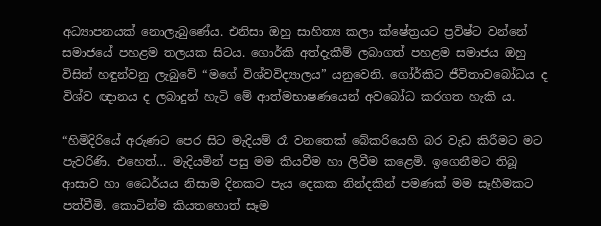අධ්‍යාපනයක් නොලැබුණේය. එනිසා ඔහු සාහිත්‍ය කලා ක්ෂේත්‍රයට ප්‍රවිෂ්ට වන්නේ සමාජයේ පහළම තලයක සිටය. ගොර්කි අත්දැකීම් ලබාගත් පහළම සමාජය ඔහු විසින් හඳුන්වනු ලැබුවේ “මගේ විශ්වවිද්‍යාලය” යනුවෙනි. ගෝර්කිට ජීවිතාවබෝධය ද විශ්ව ඥානය ද ලබාදුන් හැටි මේ ආත්මභාෂණයෙන් අවබෝධ කරගත හැකි ය.

“හිමිදිරියේ අරුණට පෙර සිට මැදියම් රෑ වනතෙක් බේකරියෙහි බර වැඩ කිරීමට මට පැවරිණි. එහෙත්… මැදියමින් පසු මම කියවීම හා ලිවීම කළෙමි. ඉගෙනීමට තිබූ ආසාව හා ධෛර්යය නිසාම දිනකට පැය දෙකක නින්දකින් පමණක් මම සෑහීමකට පත්වීමි. කොටින්ම කියතහොත් සෑම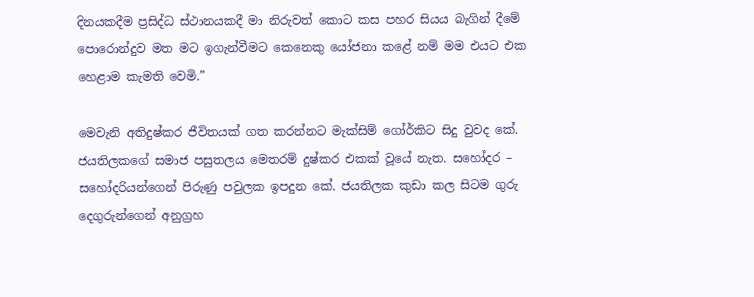දිනයකදීම ප්‍රසිද්ධ ස්ථානයකදී මා නිරුවත් කොට කස පහර සියය බැගින් දීමේ පොරොන්දුව මත මට ඉගැන්වීමට කෙනෙකු යෝජනා කළේ නම් මම එයට එක හෙළාම කැමති වෙමි.”

මෙවැනි අතිදුෂ්කර ජීවිතයක් ගත කරන්නට මැක්සිම් ගෝර්කිට සිදු වුවද කේ. ජයතිලකගේ සමාජ පසුතලය මෙතරම් දුෂ්කර එකක් වූයේ නැත. සහෝදර – සහෝදරියන්ගෙන් පිරුණු පවුලක ඉපදුන කේ. ජයතිලක කුඩා කල සිටම ගුරු දෙගුරුන්ගෙන් අනුග්‍රහ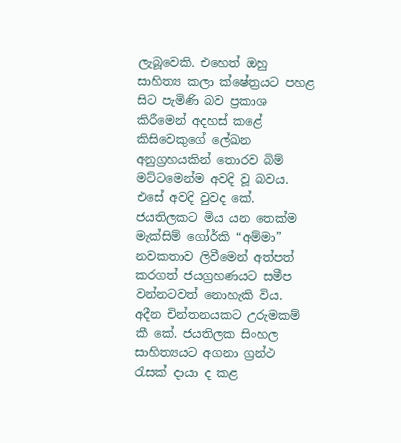ලැබූවෙකි. එහෙත් ඔහු සාහිත්‍ය කලා ක්ෂේත්‍රයට පහළ සිට පැමිණි බව ප්‍රකාශ කිරීමෙන් අදහස් කළේ කිසිවෙකුගේ ලේඛන අනුග්‍රහයකින් තොරව බිම් මට්ටමෙන්ම අවදි වූ බවය. එසේ අවදි වුවද කේ. ජයතිලකට මිය යන තෙක්ම මැක්සිම් ගෝර්කි “අම්මා” නවකතාව ලිවීමෙන් අත්පත් කරගත් ජයග්‍රහණයට සමීප වන්නටවත් නොහැකි විය. අදීන චින්තනයකට උරුමකම් කී කේ. ජයතිලක සිංහල සාහිත්‍යයට අගනා ග්‍රන්ථ රැසක් දායා ද කළ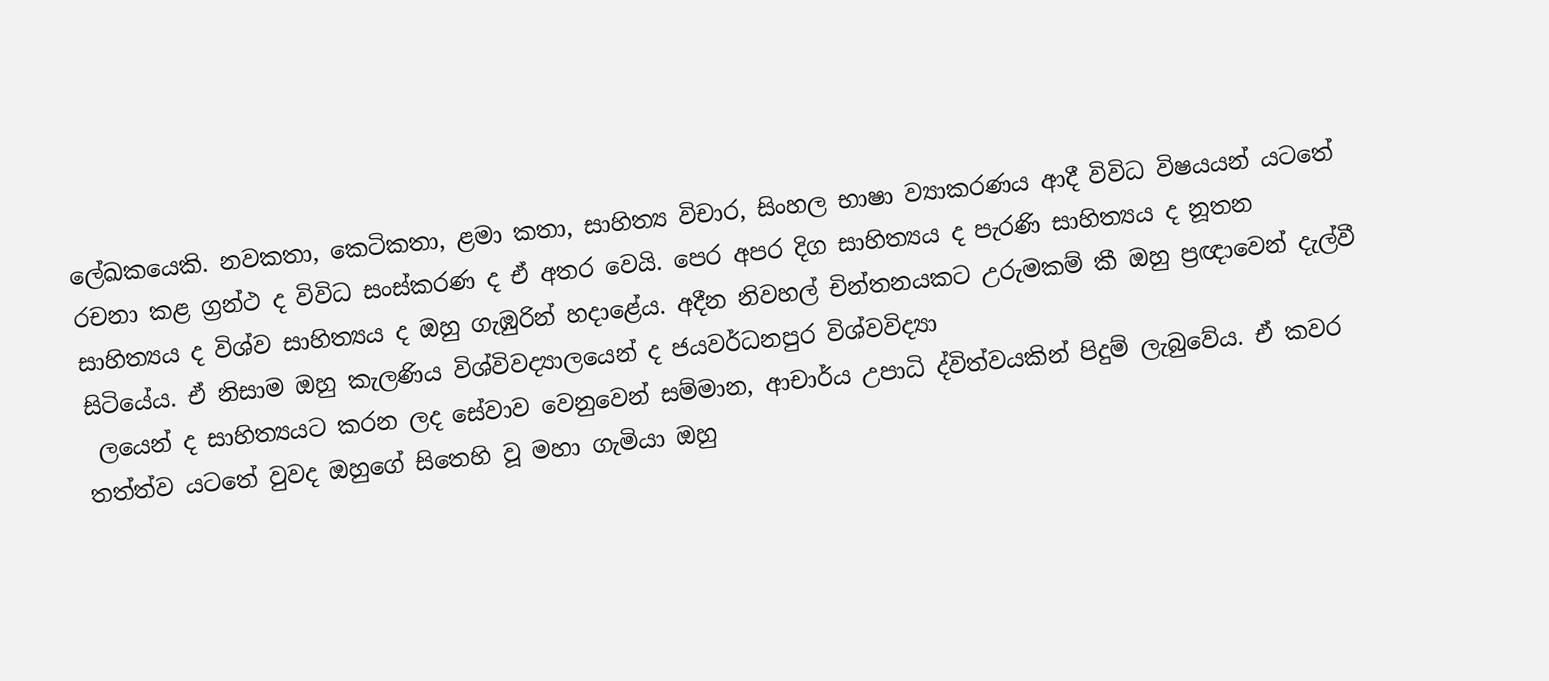ලේඛකයෙකි. නවකතා, කෙටිකතා, ළමා කතා, සාහිත්‍ය විචාර, සිංහල භාෂා ව්‍යාකරණය ආදී විවිධ විෂයයන් යටතේ රචනා කළ ග්‍රන්ථ ද විවිධ සංස්කරණ ද ඒ අතර වෙයි. පෙර අපර දිග සාහිත්‍යය ද පැරණි සාහිත්‍යය ද නූතන සාහිත්‍යය ද විශ්ව සාහිත්‍යය ද ඔහු ගැඹුරින් හදාළේය. අදීන නිවහල් චින්තනයකට උරුමකම් කී ඔහු ප්‍රඥාවෙන් දැල්වී සිටියේය. ඒ නිසාම ඔහු කැලණිය විශ්විවද්‍යාලයෙන් ද ජයවර්ධනපුර විශ්වවිද්‍යා
 ලයෙන් ද සාහිත්‍යයට කරන ලද සේවාව වෙනුවෙන් සම්මාන, ආචාර්ය උපාධි ද්විත්වයකින් පිදුම් ලැබුවේය. ඒ කවර තත්ත්ව යටතේ වුවද ඔහුගේ සිතෙහි වූ මහා ගැමියා ඔහු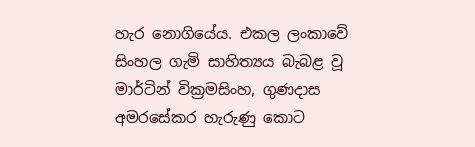හැර නොගියේය. එකල ලංකාවේ සිංහල ගැමි සාහිත්‍යය බැබළ වූ මාර්ටින් වික්‍රමසිංහ, ගුණදාස අමරසේකර හැරුණු කොට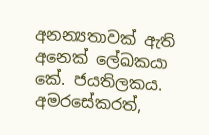අනන්‍යතාවක් ඇති අනෙක් ලේඛකයා කේ. ජයතිලකය. අමරසේකරත්,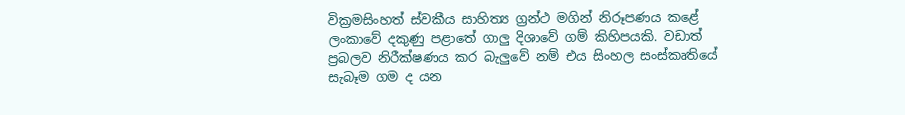වික්‍රමසිංහත් ස්වකීය සාහිත්‍ය ග්‍රන්ථ මගින් නිරූපණය කළේ ලංකාවේ දකුණු පළාතේ ගාලු දිශාවේ ගම් කිහිපයකි. වඩාත් ප්‍රබලව නිරීක්ෂණය කර බැලුවේ නම් එය සිංහල සංස්කෘතියේ සැබෑම ගම ද යන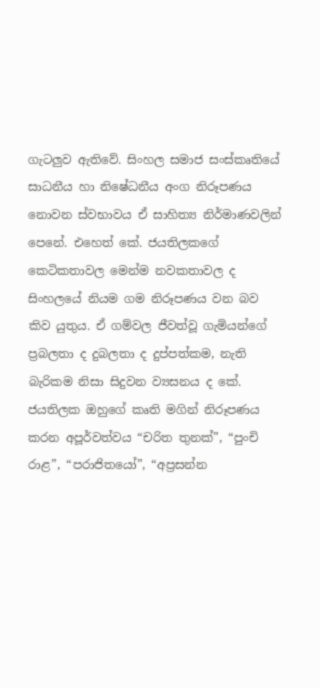ගැටලුව ඇතිවේ. සිංහල සමාජ සංස්කෘතියේ සාධනීය හා නිෂේධනීය අංග නිරූපණය නොවන ස්වභාවය ඒ සාහිත්‍ය නිර්මාණවලින් පෙනේ. එහෙත් කේ. ජයතිලකගේ කෙටිකතාවල මෙන්ම නවකතාවල ද සිංහලයේ නියම ගම නිරූපණය වන බව කිව යුතුය. ඒ ගම්වල ජීවත්වූ ගැමියන්ගේ ප්‍රබලතා ද දුබලතා ද දුප්පත්කම, නැති බැරිකම නිසා සිදුවන ව්‍යසනය ද කේ. ජයතිලක ඔහුගේ කෘති මගින් නිරූපණය කරන අපූර්වත්වය “චරිත තුනක්”, “පුංචි රාළ”, “පරාජිතයෝ”, “අප්‍රසන්න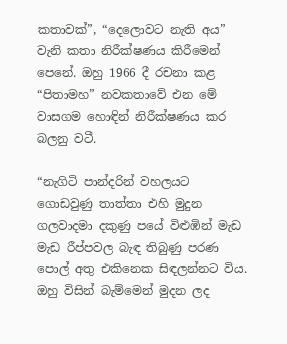කතාවක්”, “දෙලොවට නැති අය” වැනි කතා නිරීක්ෂණය කිරීමෙන් පෙනේ. ඔහු 1966 දී රචනා කළ “පිතාමහ” නවකතාවේ එන මේ වාසගම හොඳින් නිරීක්ෂණය කර බලනු වටී.

“නැගිටි පාන්දරින් වහලයට ගොඩවුණු තාත්තා එහි මුදුන ගලවාදමා දකුණු පයේ විළුඹින් මැඩ මැඩ රීප්පවල බැඳ තිබුණු පරණ පොල් අතු එකිනෙක සිඳලන්නට විය. ඔහු විසින් බැම්මෙන් මුදන ලද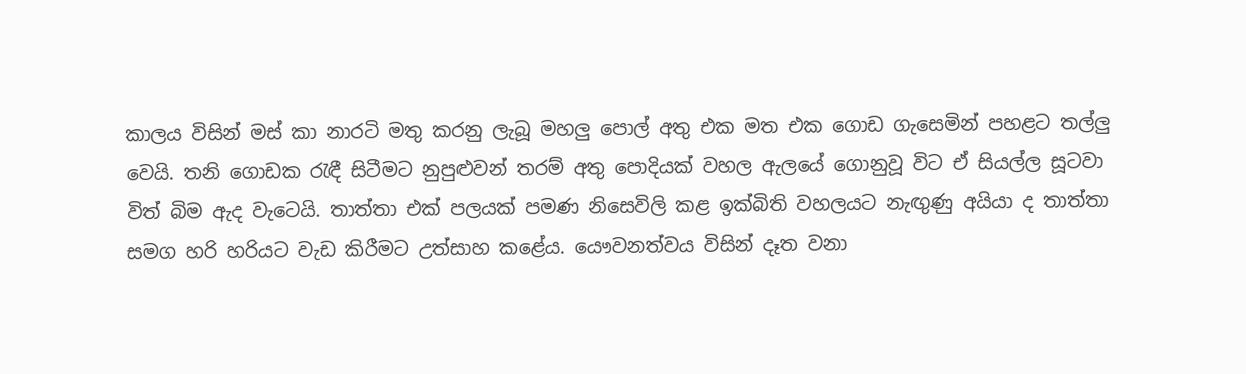කාලය විසින් මස් කා නාරටි මතු කරනු ලැබූ මහලු පොල් අතු එක මත එක ගොඩ ගැසෙමින් පහළට තල්ලු වෙයි. තනි ගොඩක රැඳී සිටීමට නුපුළුවන් තරම් අතු පොදියක් වහල ඇලයේ ගොනුවූ විට ඒ සියල්ල සූටවා විත් බිම ඇද වැටෙයි. තාත්තා එක් පලයක් පමණ නිසෙවිලි කළ ඉක්බිති වහලයට නැඟුණු අයියා ද තාත්තා සමග හරි හරියට වැඩ කිරීමට උත්සාහ කළේය. යෞවනත්වය විසින් දෑත වනා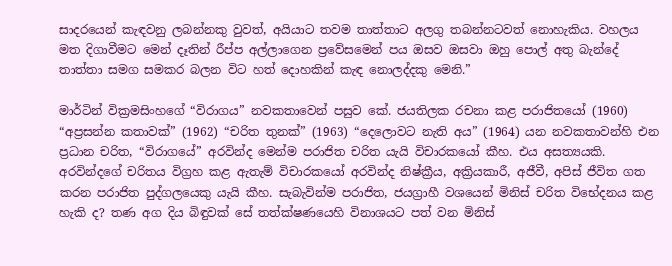සාදරයෙන් කැඳවනු ලබන්නකු වුවත්, අයියාට තවම තාත්තාට අලගු තබන්නටවත් නොහැකිය. වහලය මත දිගාවීමට මෙන් දෑතින් රීප්ප අල්ලාගෙන ප්‍රවේසමෙන් පය ඔසව ඔසවා ඔහු පොල් අතු බැන්දේ තාත්තා සමග සමකර බලන විට හත් දොහකින් කැඳ නොලද්දකු මෙනි.”

මාර්ටින් වික්‍රමසිංහගේ “විරාගය” නවකතාවෙන් පසුව කේ. ජයතිලක රචනා කළ පරාජිතයෝ (1960) “අප්‍රසන්න කතාවක්” (1962) “චරිත තුනක්” (1963) “දෙලොවට නැති අය” (1964) යන නවකතාවන්හි එන ප්‍රධාන චරිත, “විරාගයේ” අරවින්ද මෙන්ම පරාජිත චරිත යැයි විචාරකයෝ කීහ. එය අසත්‍යයකි. අරවින්දගේ චරිතය විග්‍රහ කළ ඇතැම් විචාරකයෝ අරවින්ද නිෂ්ක්‍රීය, අක්‍රියකාරී, අජීවී, අපිස් ජීවිත ගත කරන පරාජිත පුද්ගලයෙකු යැයි කීහ. සැබැවින්ම පරාජිත, ජයග්‍රාහී වශයෙන් මිනිස් චරිත විභේදනය කළ හැකි ද? තණ අග දිය බිඳුවක් සේ තත්ක්ෂණයෙහි විනාශයට පත් වන මිනිස්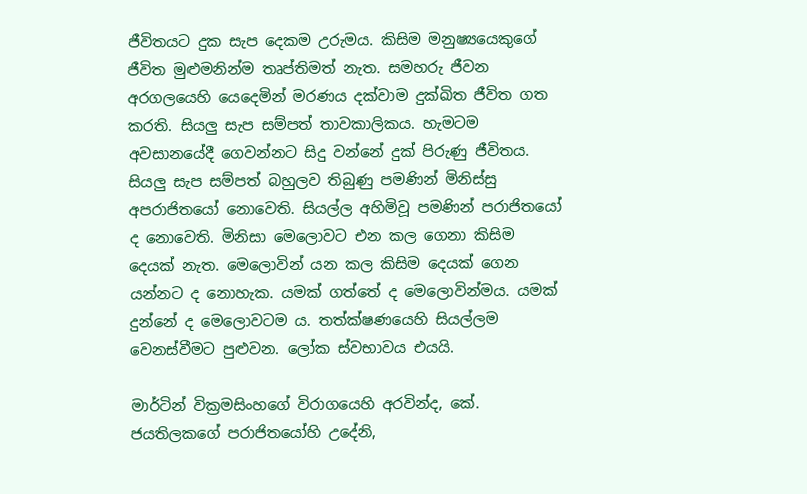ජීවිතයට දුක සැප දෙකම උරුමය. කිසිම මනුෂ්‍යයෙකුගේ ජීවිත මුළුමනින්ම තෘප්තිමත් නැත. සමහරු ජීවන අරගලයෙහි යෙදෙමින් මරණය දක්වාම දුක්ඛිත ජීවිත ගත කරති. සියලු සැප සම්පත් තාවකාලිකය. හැමටම අවසානයේදී ගෙවන්නට සිදු වන්නේ දුක් පිරුණු ජීවිතය. සියලු සැප සම්පත් බහුලව තිබුණු පමණින් මිනිස්සු අපරාජිතයෝ නොවෙති. සියල්ල අහිමිවූ පමණින් පරාජිතයෝ ද නොවෙති. මිනිසා මෙලොවට එන කල ගෙනා කිසිම දෙයක් නැත. මෙලොවින් යන කල කිසිම දෙයක් ගෙන යන්නට ද නොහැක. යමක් ගත්තේ ද මෙලොවින්මය. යමක් දුන්නේ ද මෙලොවටම ය. තත්ක්ෂණයෙහි සියල්ලම වෙනස්වීමට පුළුවන. ලෝක ස්වභාවය එයයි.

මාර්ටින් වික්‍රමසිංහගේ විරාගයෙහි අරවින්ද, කේ. ජයතිලකගේ පරාජිතයෝහි උදේනි,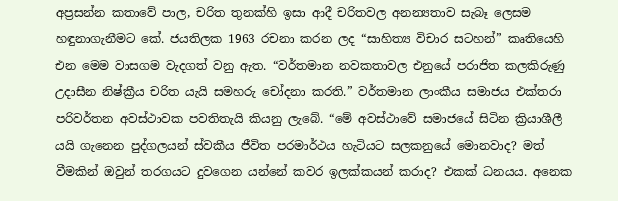අප්‍රසන්න කතාවේ පාල, චරිත තුනක්හි ඉසා ආදී චරිතවල අනන්‍යතාව සැබෑ ලෙසම හඳුනාගැනීමට කේ. ජයතිලක 1963 රචනා කරන ලද “සාහිත්‍ය විචාර සටහන්” කෘතියෙහි එන මෙම වාසගම වැදගත් වනු ඇත. “වර්තමාන නවකතාවල එනුයේ පරාජිත කලකිරුණු උදාසීන නිෂ්ක්‍රීය චරිත යැයි සමහරු චෝදනා කරති.” වර්තමාන ලාංකීය සමාජය එක්තරා පරිවර්තන අවස්ථාවක පවතිතැයි කියනු ලැබේ. “මේ අවස්ථාවේ සමාජයේ සිටින ක්‍රියාශීලී යයි ගැනෙන පුද්ගලයන් ස්වකීය ජීවිත පරමාර්ථය හැටියට සලකනුයේ මොනවාද? මත් වීමකින් ඔවුන් තරගයට දුවගෙන යන්නේ කවර ඉලක්කයන් කරාද? එකක් ධනයය. අනෙක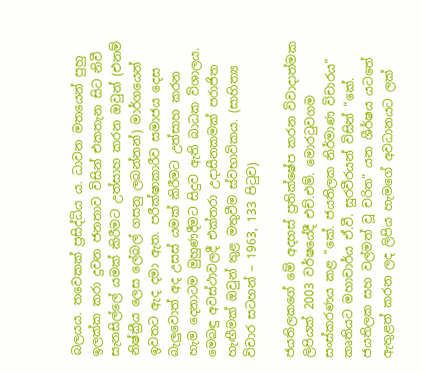බලයය. තවෙකක් ප්‍රසිද්ධිය ය. ධාවන මතයෙන් පුහු ඉලක්ක කරා දුවන ජනතාව විසින් එකතැන සිට නිවී සැනසිල්ලේ යමක් කිරීමට උත්සාහ කරන ඔවුන් (එනම් නිෂ්ක්‍රීය ලෙස ලේබල් ගසනු ලබන්නන්) මාර්ගයෙන් ඉවතට ඇද දමා ඇත. පරීක්ෂාකාරීව සමාජය දෙස බැලුවොත් අද උසස් යමක් කිරීමට උත්සාහ කරන හැම දෙනාටම මුහුණදීමට සිදුව ඇති බාධක විශාලය. මෙබඳු අවස්ථාවලදී එක්තරා උදාසීනකමක් පරාජිත හැඟීමක් ඔවුන් තුළ මතුවීම ස්වභාවිකය. (සාහිත්‍ය විචාර සටහන් – 1963, 133 පිටුව)

ජයතිලකගේ මේ අදහස් ප්‍රතික්ෂේප කරන විවාදාත්මක ලිපියක් 2003 වර්ෂයේදී එච්.එම්. මොරටුවගම සංස්කරණය කළ “කේ. ජයතිලක නිර්මාණ විචාරය” කෘතියට මහාචාර්ය ඒ.වී. සුරවීරයන් විසින් “කේ. ජයතිලක සහ වල්මත් වූ චරිත” යන ශීර්ෂය යටතේ ඇතුළත් කරන ලද ලිපිය හැමගේ අවධානයට ලක්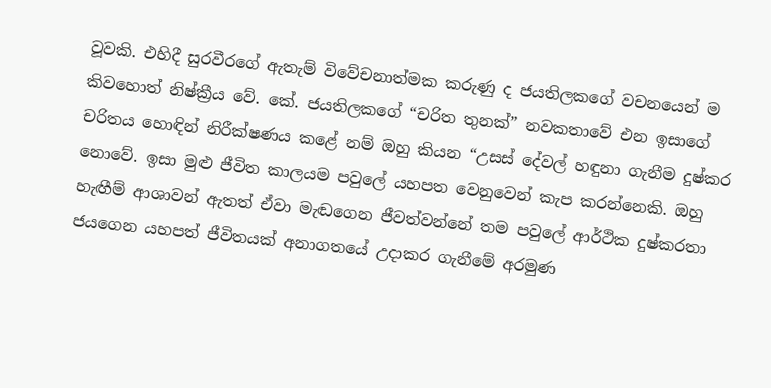වූවකි. එහිදී සුරවීරගේ ඇතැම් විවේචනාත්මක කරුණු ද ජයතිලකගේ වචනයෙන් ම කිවහොත් නිෂ්ක්‍රීය වේ. කේ. ජයතිලකගේ “චරිත තුනක්” නවකතාවේ එන ඉසාගේ චරිතය හොඳින් නිරීක්ෂණය කළේ නම් ඔහු කියන “උසස් දේවල් හඳුනා ගැනීම දුෂ්කර නොවේ. ඉසා මුළු ජීවිත කාලයම පවුලේ යහපත වෙනුවෙන් කැප කරන්නෙකි. ඔහු හැඟීම් ආශාවන් ඇතත් ඒවා මැඬගෙන ජීවත්වන්නේ තම පවුලේ ආර්ථික දුෂ්කරතා ජයගෙන යහපත් ජීවිතයක් අනාගතයේ උදාකර ගැනීමේ අරමුණ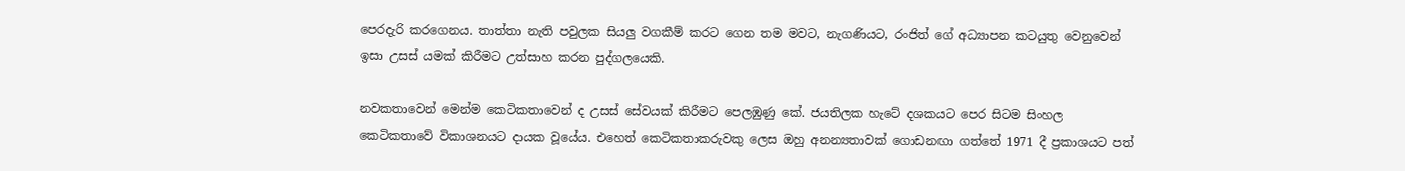පෙරදැරි කරගෙනය. තාත්තා නැති පවුලක සියලු වගකීම් කරට ගෙන තම මවට, නැගණියට, රංජිත් ගේ අධ්‍යාපන කටයුතු වෙනුවෙන් ඉසා උසස් යමක් කිරීමට උත්සාහ කරන පුද්ගලයෙකි.

නවකතාවෙන් මෙන්ම කෙටිකතාවෙන් ද උසස් සේවයක් කිරීමට පෙලඹුණු කේ. ජයතිලක හැටේ දශකයට පෙර සිටම සිංහල කෙටිකතාවේ විකාශනයට දායක වූයේය. එහෙත් කෙටිකතාකරුවකු ලෙස ඔහු අනන්‍යතාවක් ගොඩනඟා ගත්තේ 1971 දී ප්‍රකාශයට පත්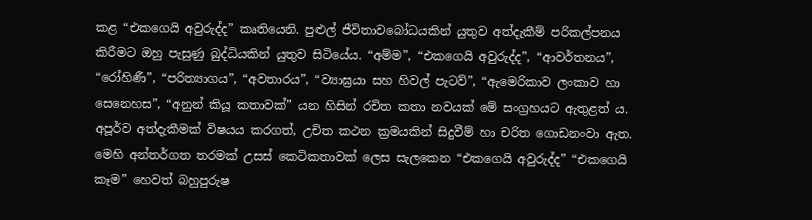කළ “එකගෙයි අවුරුද්ද” කෘතියෙනි. පුළුල් ජීවිතාවබෝධයකින් යුතුව අත්දැකීම් පරිකල්පනය කිරීමට ඔහු පැසුණු බුද්ධියකින් යුතුව සිටියේය. “අම්ම”, “එකගෙයි අවුරුද්ද”, “ආවර්තනය”, “රෝහිණී”, “පරිත්‍යාගය”, “අවතාරය”, “ව්‍යාඝ්‍රයා සහ හිවල් පැටව්”, “ඇමෙරිකාව ලංකාව හා සෙනෙහස”, “අනුන් කියූ කතාවක්” යන හිසින් රචිත කතා නවයක් මේ සංග්‍රහයට ඇතුළත් ය. අපූර්ව අත්දැකීමක් විෂයය කරගත්, උචිත කථන ක්‍රමයකින් සිදුවීම් හා චරිත ගොඩනංවා ඇත. මෙහි අන්තර්ගත තරමක් උසස් කෙටිකතාවක් ලෙස සැලකෙන “එකගෙයි අවුරුද්ද” “එකගෙයි කෑම” හෙවත් බහුපුරුෂ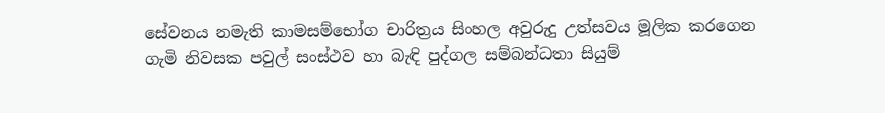සේවනය නමැති කාමසම්භෝග චාරිත්‍රය සිංහල අවුරුදු උත්සවය මූලික කරගෙන ගැමි නිවසක පවුල් සංස්ථව හා බැඳි පුද්ගල සම්බන්ධතා සියුම්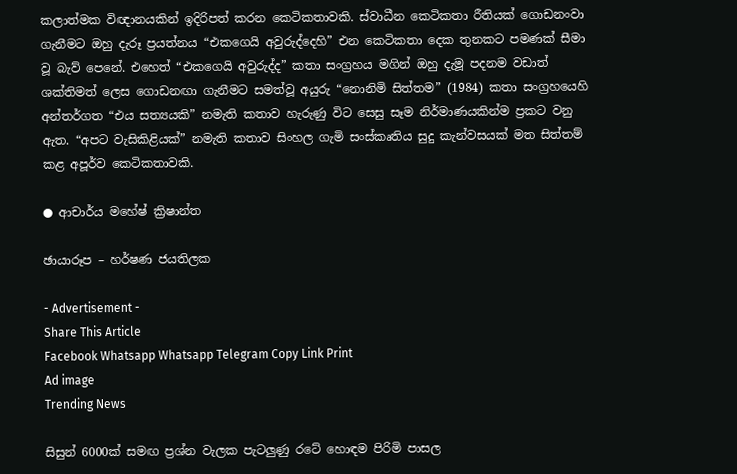කලාත්මක විඥානයකින් ඉදිරිපත් කරන කෙටිකතාවකි. ස්වාධීන කෙටිකතා රීතියක් ගොඩනංවා ගැනීමට ඔහු දැරූ ප්‍රයත්නය “එකගෙයි අවුරුද්දෙහි” එන කෙටිකතා දෙක තුනකට පමණක් සීමා වූ බැව් පෙනේ. එහෙත් “එකගෙයි අවුරුද්ද” කතා සංග්‍රහය මගින් ඔහු දැමූ පදනම වඩාත් ශක්තිමත් ලෙස ගොඩනඟා ගැනීමට සමත්වූ අයුරු “නොනිමි සිත්තම” (1984) කතා සංග්‍රහයෙහි අන්තර්ගත “එය සත්‍යයකි” නමැති කතාව හැරුණු විට සෙසු සෑම නිර්මාණයකින්ම ප්‍රකට වනු ඇත. “අපට වැසිකිළියක්” නමැති කතාව සිංහල ගැමි සංස්කෘතිය සුදු කැන්වසයක් මත සිත්තම් කළ අපූර්ව කෙටිකතාවකි.

● ආචාර්ය මහේෂ් ක්‍රිෂාන්ත

ඡායාරූප – හර්ෂණ ජයතිලක

- Advertisement -
Share This Article
Facebook Whatsapp Whatsapp Telegram Copy Link Print
Ad image
Trending News

සිසුන් 6000ක් සමඟ ප්‍රශ්න වැලක පැටලුණු රටේ හොඳම පිරිමි පාසල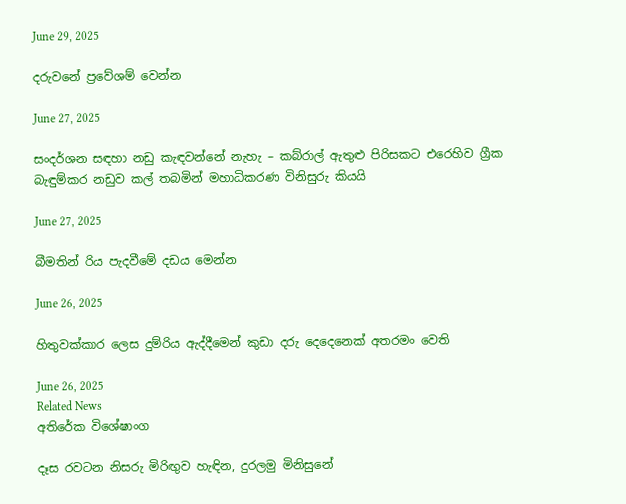June 29, 2025

දරුවනේ ප්‍රවේශම් වෙන්න

June 27, 2025

සංදර්ශන සඳහා නඩු කැඳවන්නේ නැහැ – කබ්රාල් ඇතුළු පිරිසකට එරෙහිව ග්‍රීක බැඳුම්කර නඩුව කල් තබමින් මහාධිකරණ විනිසුරු කියයි

June 27, 2025

බීමතින් රිය පැදවීමේ දඩය මෙන්න

June 26, 2025

හිතුවක්කාර ලෙස දුම්රිය ඇද්දීමෙන් කුඩා දරු දෙදෙනෙක් අතරමං වෙති

June 26, 2025
Related News
අතිරේක විශේෂාංග

දෑස රවටන නිසරු මිරිඟුව හැඳින, දුරලමු මිනිසුනේ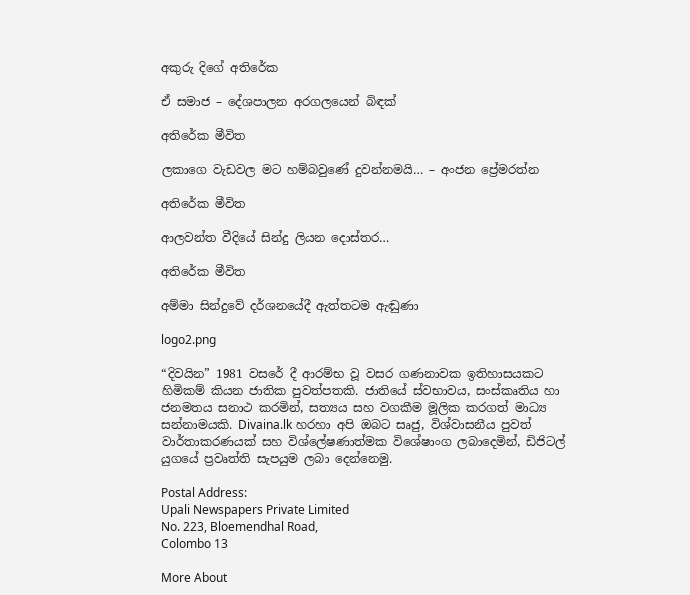අකුරු දිගේ අතිරේක

ඒ සමාජ – දේශපාලන අරගලයෙන් බිඳක්

අතිරේක මීවිත

ලකාගෙ වැඩවල මට හම්බවුණේ දුවන්නමයි… – අංජන ප්‍රේමරත්න

අතිරේක මීවිත

ආලවන්ත වීදියේ සින්දු ලියන දොස්තර…

අතිරේක මීවිත

අම්මා සින්දුවේ දර්ශනයේදී ඇත්තටම ඇඬුණා

logo2.png

“දිවයින” 1981 වසරේ දී ආරම්භ වූ වසර ගණනාවක ඉතිහාසයකට හිමිකම් කියන ජාතික පුවත්පතකි. ජාතියේ ස්වභාවය, සංස්කෘතිය හා ජනමතය සනාථ කරමින්, සත්‍යය සහ වගකීම මූලික කරගත් මාධ්‍ය සන්නාමයකි. Divaina.lk හරහා අපි ඔබට සෘජු, විශ්වාසනීය පුවත් වාර්තාකරණයක් සහ විශ්ලේෂණාත්මක විශේෂාංග ලබාදෙමින්, ඩිජිටල් යුගයේ ප්‍රවෘත්ති සැපයුම ලබා දෙන්නෙමු.

Postal Address:
Upali Newspapers Private Limited
No. 223, Bloemendhal Road,
Colombo 13

More About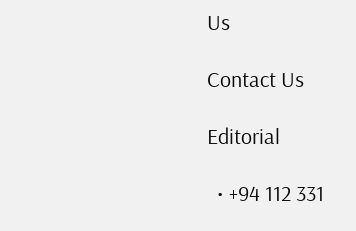Us

Contact Us

Editorial

  • +94 112 331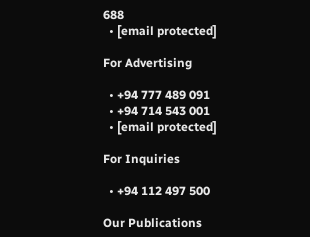688
  • [email protected]

For Advertising

  • +94 777 489 091
  • +94 714 543 001
  • [email protected]

For Inquiries

  • +94 112 497 500

Our Publications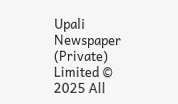Upali Newspaper (Private) Limited © 2025 All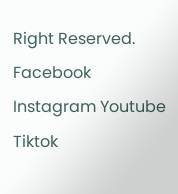Right Reserved.
Facebook Instagram Youtube Tiktok